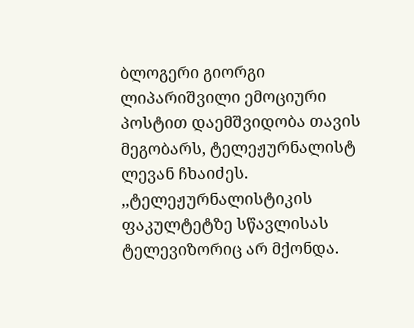ბლოგერი გიორგი ლიპარიშვილი ემოციური პოსტით დაემშვიდობა თავის მეგობარს, ტელეჟურნალისტ ლევან ჩხაიძეს.
,,ტელეჟურნალისტიკის ფაკულტეტზე სწავლისას ტელევიზორიც არ მქონდა.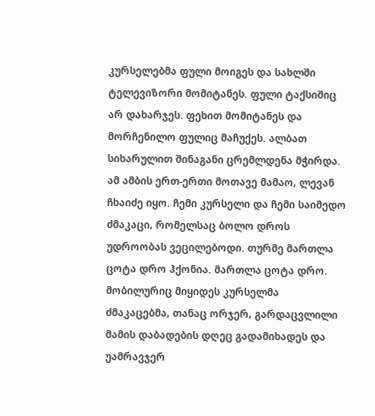კურსელებმა ფული მოიგეს და სახლში ტელევიზორი მომიტანეს. ფული ტაქსიშიც არ დახარჯეს. ფეხით მომიტანეს და მორჩენილო ფულიც მაჩუქეს. ალბათ სიხარულით შინაგანი ცრემლდენა მჭირდა. ამ ამბის ერთ-ერთი მოთავე მამაო, ლევან ჩხაიძე იყო. ჩემი კურსელი და ჩემი საიმედო ძმაკაცი, რომელსაც ბოლო დროს უდროობას ვეცილებოდი. თურმე მართლა ცოტა დრო ჰქონია. მართლა ცოტა დრო.
მობილურიც მიყიდეს კურსელმა ძმაკაცებმა, თანაც ორჯერ, გარდაცვლილი მამის დაბადების დღეც გადამიხადეს და უამრავჯერ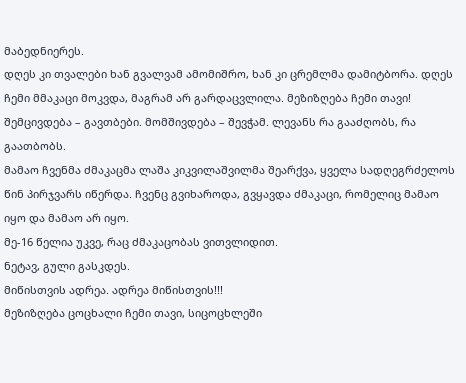მაბედნიერეს.
დღეს კი თვალები ხან გვალვამ ამომიშრო, ხან კი ცრემლმა დამიტბორა. დღეს ჩემი მმაკაცი მოკვდა, მაგრამ არ გარდაცვლილა. მეზიზღება ჩემი თავი! შემცივდება – გავთბები. მომშივდება – შევჭამ. ლევანს რა გააძღობს, რა გაათბობს.
მამაო ჩვენმა ძმაკაცმა ლაშა კიკვილაშვილმა შეარქვა, ყველა სადღეგრძელოს წინ პირჯვარს იწერდა. ჩვენც გვიხაროდა, გვყავდა ძმაკაცი, რომელიც მამაო იყო და მამაო არ იყო.
მე-16 წელია უკვე, რაც ძმაკაცობას ვითვლიდით.
ნეტავ, გული გასკდეს.
მიწისთვის ადრეა. ადრეა მიწისთვის!!!
მეზიზღება ცოცხალი ჩემი თავი, სიცოცხლეში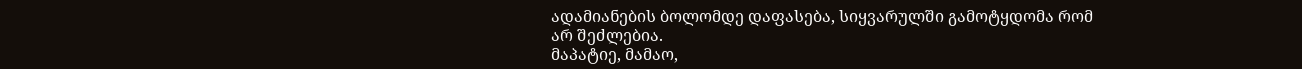ადამიანების ბოლომდე დაფასება, სიყვარულში გამოტყდომა რომ არ შეძლებია.
მაპატიე, მამაო,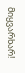მიყვარხარ!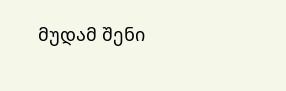მუდამ შენი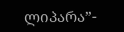ლიპარა”-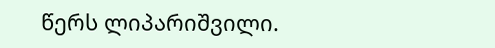წერს ლიპარიშვილი.